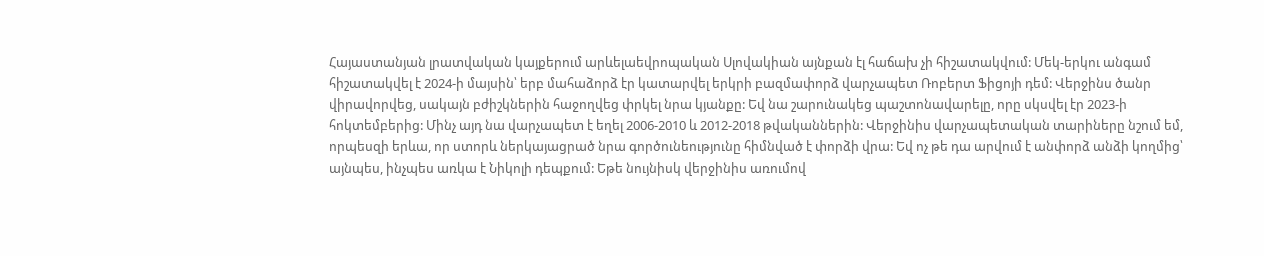Հայաստանյան լրատվական կայքերում արևելաեվրոպական Սլովակիան այնքան էլ հաճախ չի հիշատակվում: Մեկ-երկու անգամ հիշատակվել է 2024-ի մայսին՝ երբ մահաձորձ էր կատարվել երկրի բազմափորձ վարչապետ Ռոբերտ Ֆիցոյի դեմ: Վերջինս ծանր վիրավորվեց, սակայն բժիշկներին հաջողվեց փրկել նրա կյանքը: Եվ նա շարունակեց պաշտոնավարելը, որը սկսվել էր 2023-ի հոկտեմբերից: Մինչ այդ նա վարչապետ է եղել 2006-2010 և 2012-2018 թվականներին: Վերջինիս վարչապետական տարիները նշում եմ, որպեսզի երևա, որ ստորև ներկայացրած նրա գործունեությունը հիմնված է փորձի վրա: Եվ ոչ թե դա արվում է անփորձ անձի կողմից՝ այնպես, ինչպես առկա է Նիկոլի դեպքում: Եթե նույնիսկ վերջինիս առումով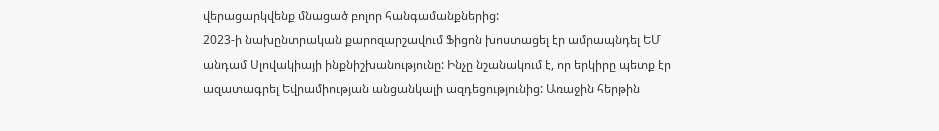վերացարկվենք մնացած բոլոր հանգամանքներից:
2023-ի նախընտրական քարոզարշավում Ֆիցոն խոստացել էր ամրապնդել ԵՄ անդամ Սլովակիայի ինքնիշխանությունը: Ինչը նշանակում է, որ երկիրը պետք էր ազատագրել Եվրամիության անցանկալի ազդեցությունից: Առաջին հերթին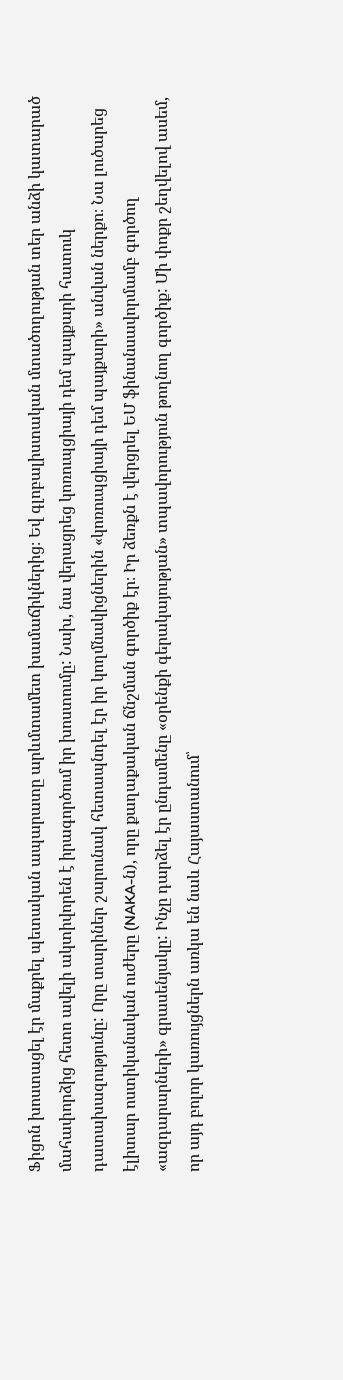Ֆիցոն խոստացել էր մաքրել պետական ապարատը արևմտամետ խամաճիկներից։ Եվ գլոբալիստական մտածողության տեր անձի կատարած մահափորձից հետո ավելի ակտիվորեն է իրագործում իր խոստումը: Նախ, նա վերացրեց կոռուպցիայի դեմ պայքարի հատուկ դատախազությունը: Որը տարիներ շարունակ հետապնդել էր իր կողմնակիցներին «կոռուպցիայի դեմ պայքարի» անվան ներքո։ Նա լուծարեց էլիտար ոստիկանական ուժերը (NAKA-ն), որը քաղաքական ճնշման գործիք էր։ Իր ձեռքն է վերցրել ԵՄ ֆինանսավորմամբ գործող «ազդարարների» գրասենյակը: Ինչը դարձել էր ընդամենը «օրենքի գերակայության» տպավորություն թողնող գործիք: Մի փոքր շեղվելով ասեմ, որ այդ բոլոր կառույցներն առկա են նաև Հայաստանում՝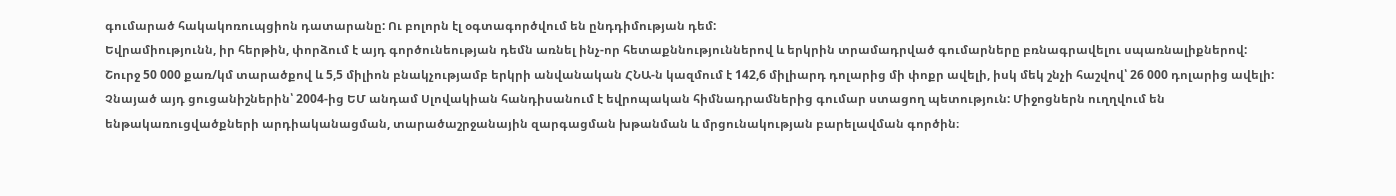գումարած հակակոռուպցիոն դատարանը: Ու բոլորն էլ օգտագործվում են ընդդիմության դեմ:
Եվրամիությունն, իր հերթին, փորձում է այդ գործունեության դեմն առնել ինչ-որ հետաքննություններով և երկրին տրամադրված գումարները բռնագրավելու սպառնալիքներով: Շուրջ 50 000 քառ/կմ տարածքով և 5,5 միլիոն բնակչությամբ երկրի անվանական ՀՆԱ-ն կազմում է 142,6 միլիարդ դոլարից մի փոքր ավելի, իսկ մեկ շնչի հաշվով՝ 26 000 դոլարից ավելի: Չնայած այդ ցուցանիշներին՝ 2004-ից ԵՄ անդամ Սլովակիան հանդիսանում է եվրոպական հիմնադրամներից գումար ստացող պետություն: Միջոցներն ուղղվում են ենթակառուցվածքների արդիականացման, տարածաշրջանային զարգացման խթանման և մրցունակության բարելավման գործին։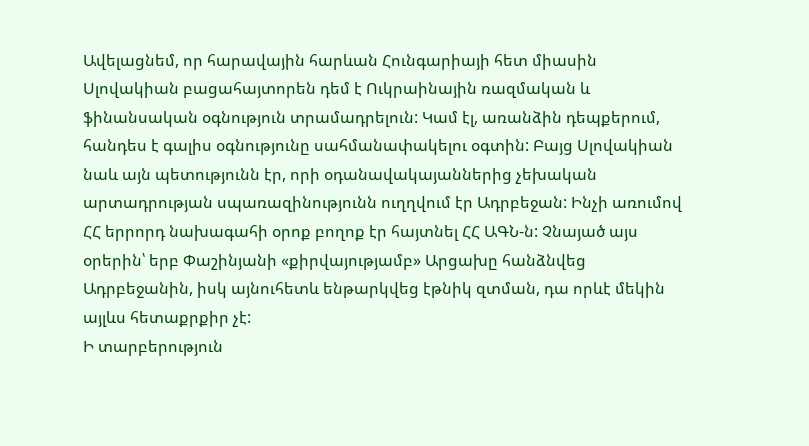Ավելացնեմ, որ հարավային հարևան Հունգարիայի հետ միասին Սլովակիան բացահայտորեն դեմ է Ուկրաինային ռազմական և ֆինանսական օգնություն տրամադրելուն: Կամ էլ, առանձին դեպքերում, հանդես է գալիս օգնությունը սահմանափակելու օգտին: Բայց Սլովակիան նաև այն պետությունն էր, որի օդանավակայաններից չեխական արտադրության սպառազինությունն ուղղվում էր Ադրբեջան: Ինչի առումով ՀՀ երրորդ նախագահի օրոք բողոք էր հայտնել ՀՀ ԱԳՆ-ն: Չնայած այս օրերին՝ երբ Փաշինյանի «քիրվայությամբ» Արցախը հանձնվեց Ադրբեջանին, իսկ այնուհետև ենթարկվեց էթնիկ զտման, դա որևէ մեկին այլևս հետաքրքիր չէ:
Ի տարբերություն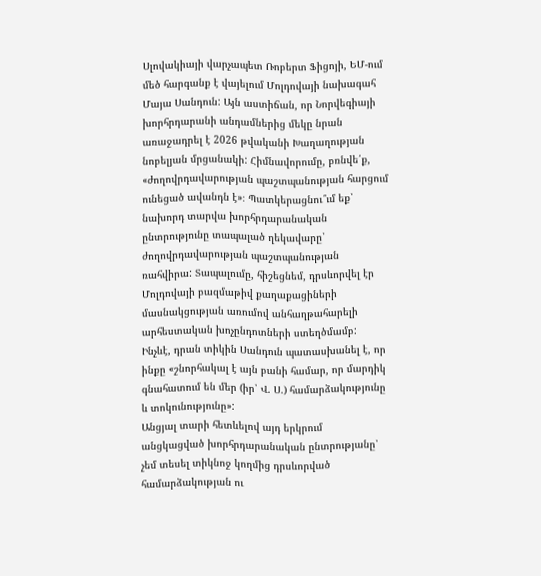Սլովակիայի վարչապետ Ռոբերտ Ֆիցոյի, ԵՄ-ում մեծ հարգանք է վայելում Մոլդովայի նախագահ Մայա Սանդուն: Այն աստիճան, որ Նորվեգիայի խորհրդարանի անդամներից մեկը նրան առաջադրել է 2026 թվականի Խաղաղության նոբելյան մրցանակի: Հիմնավորումը, բռնվե՛ք, «ժողովրդավարության պաշտպանության հարցում ունեցած ավանդն է»։ Պատկերացնու՞ւմ եք՝ նախորդ տարվա խորհրդարանական ընտրությունը տապալած ղեկավարը՝ ժողովրդավարության պաշտպանության ռահվիրա: Տապալումը, հիշեցնեմ, դրսևորվել էր Մոլդովայի բազմաթիվ քաղաքացիների մասնակցության առումով անհաղթահարելի արհեստական խոչընդոտների ստեղծմամբ: Ինչևէ, դրան տիկին Սանդուն պատասխանել է, որ ինքը «շնորհակալ է այն բանի համար, որ մարդիկ գնահատում են մեր (իր՝ Վ. Ս.) համարձակությունը և տոկունությունը»:
Անցյալ տարի հետևելով այդ երկրում անցկացված խորհրդարանական ընտրությանը՝ չեմ տեսել տիկնոջ կողմից դրսևորված համարձակության ու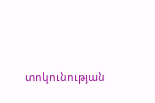տոկունության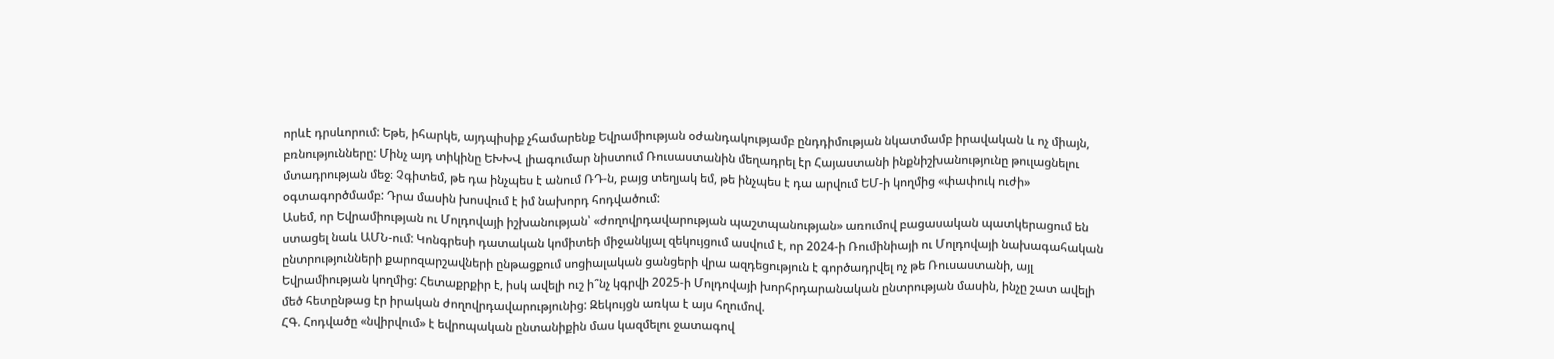որևէ դրսևորում: Եթե, իհարկե, այդպիսիք չհամարենք Եվրամիության օժանդակությամբ ընդդիմության նկատմամբ իրավական և ոչ միայն, բռնությունները: Մինչ այդ տիկինը ԵԽԽՎ լիագումար նիստում Ռուսաստանին մեղադրել էր Հայաստանի ինքնիշխանությունը թուլացնելու մտադրության մեջ։ Չգիտեմ, թե դա ինչպես է անում ՌԴ-ն, բայց տեղյակ եմ, թե ինչպես է դա արվում ԵՄ-ի կողմից «փափուկ ուժի» օգտագործմամբ: Դրա մասին խոսվում է իմ նախորդ հոդվածում:
Ասեմ, որ Եվրամիության ու Մոլդովայի իշխանության՝ «ժողովրդավարության պաշտպանության» առումով բացասական պատկերացում են ստացել նաև ԱՄՆ-ում: Կոնգրեսի դատական կոմիտեի միջանկյալ զեկույցում ասվում է, որ 2024-ի Ռումինիայի ու Մոլդովայի նախագահական ընտրությունների քարոզարշավների ընթացքում սոցիալական ցանցերի վրա ազդեցություն է գործադրվել ոչ թե Ռուսաստանի, այլ Եվրամիության կողմից: Հետաքրքիր է, իսկ ավելի ուշ ի՞նչ կգրվի 2025-ի Մոլդովայի խորհրդարանական ընտրության մասին, ինչը շատ ավելի մեծ հետընթաց էր իրական ժողովրդավարությունից: Զեկույցն առկա է այս հղումով.
ՀԳ. Հոդվածը «նվիրվում» է եվրոպական ընտանիքին մաս կազմելու ջատագով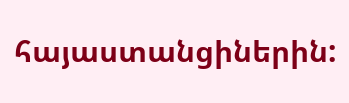հայաստանցիներին: